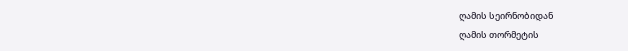ღამის სეირნობიდან
ღამის თორმეტის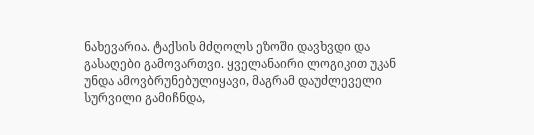ნახევარია. ტაქსის მძღოლს ეზოში დავხვდი და გასაღები გამოვართვი. ყველანაირი ლოგიკით უკან უნდა ამოვბრუნებულიყავი, მაგრამ დაუძლეველი სურვილი გამიჩნდა,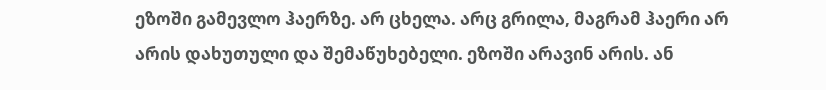ეზოში გამევლო ჰაერზე. არ ცხელა. არც გრილა, მაგრამ ჰაერი არ არის დახუთული და შემაწუხებელი. ეზოში არავინ არის. ან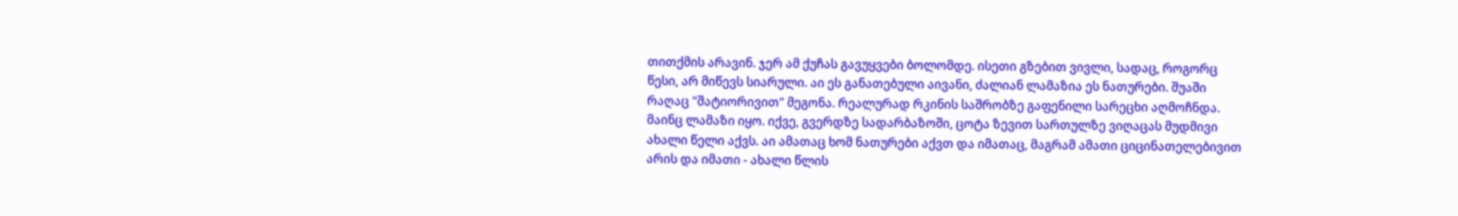თითქმის არავინ. ჯერ ამ ქუჩას გავუყვები ბოლომდე. ისეთი გზებით ვივლი, სადაც, როგორც წესი, არ მიწევს სიარული. აი ეს განათებული აივანი, ძალიან ლამაზია ეს ნათურები. შუაში რაღაც "შატიორივით" მეგონა. რეალურად რკინის საშრობზე გაფენილი სარეცხი აღმოჩნდა. მაინც ლამაზი იყო. იქვე, გვერდზე სადარბაზოში, ცოტა ზევით სართულზე ვიღაცას მუდმივი ახალი წელი აქვს. აი ამათაც ხომ ნათურები აქვთ და იმათაც, მაგრამ ამათი ციცინათელებივით არის და იმათი - ახალი წლის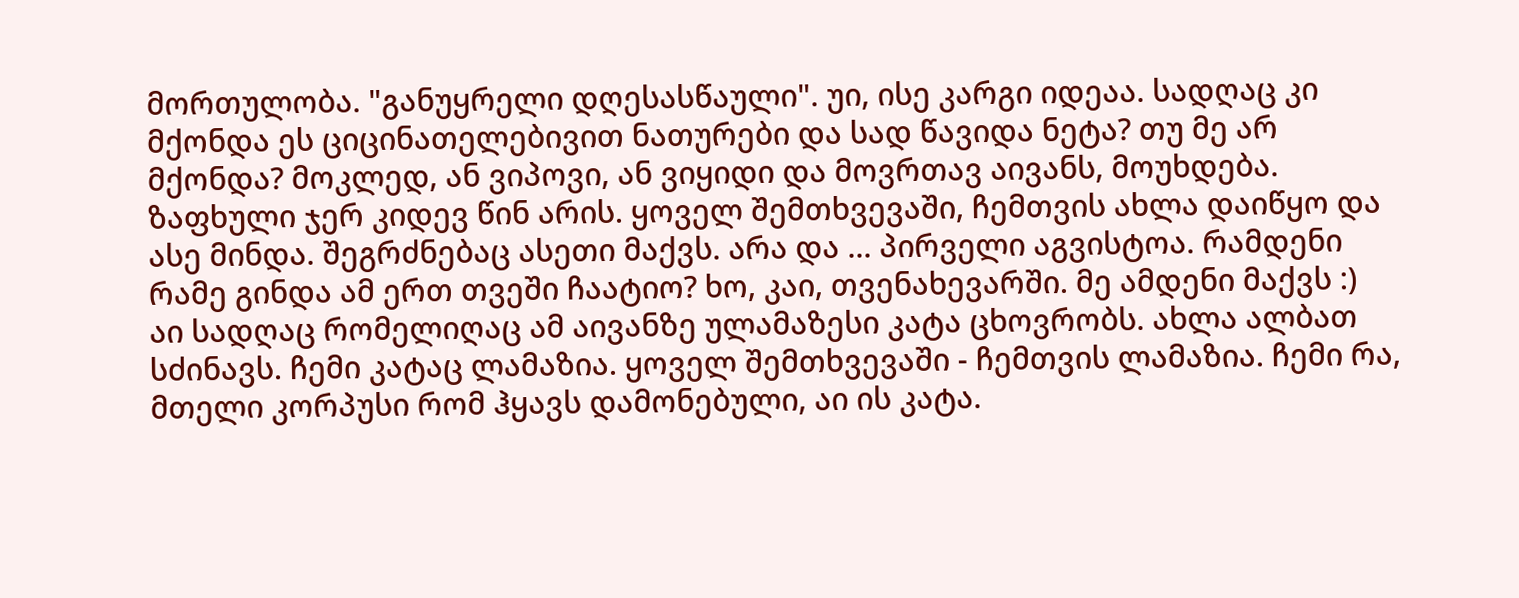მორთულობა. "განუყრელი დღესასწაული". უი, ისე კარგი იდეაა. სადღაც კი მქონდა ეს ციცინათელებივით ნათურები და სად წავიდა ნეტა? თუ მე არ მქონდა? მოკლედ, ან ვიპოვი, ან ვიყიდი და მოვრთავ აივანს, მოუხდება. ზაფხული ჯერ კიდევ წინ არის. ყოველ შემთხვევაში, ჩემთვის ახლა დაიწყო და ასე მინდა. შეგრძნებაც ასეთი მაქვს. არა და ... პირველი აგვისტოა. რამდენი რამე გინდა ამ ერთ თვეში ჩაატიო? ხო, კაი, თვენახევარში. მე ამდენი მაქვს :)
აი სადღაც რომელიღაც ამ აივანზე ულამაზესი კატა ცხოვრობს. ახლა ალბათ სძინავს. ჩემი კატაც ლამაზია. ყოველ შემთხვევაში - ჩემთვის ლამაზია. ჩემი რა, მთელი კორპუსი რომ ჰყავს დამონებული, აი ის კატა.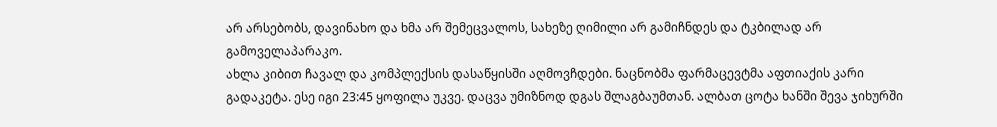არ არსებობს, დავინახო და ხმა არ შემეცვალოს, სახეზე ღიმილი არ გამიჩნდეს და ტკბილად არ გამოველაპარაკო.
ახლა კიბით ჩავალ და კომპლექსის დასაწყისში აღმოვჩდები. ნაცნობმა ფარმაცევტმა აფთიაქის კარი გადაკეტა. ესე იგი 23:45 ყოფილა უკვე. დაცვა უმიზნოდ დგას შლაგბაუმთან. ალბათ ცოტა ხანში შევა ჯიხურში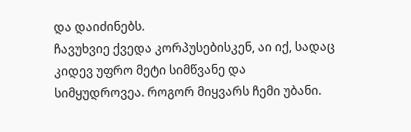და დაიძინებს.
ჩავუხვიე ქვედა კორპუსებისკენ, აი იქ, სადაც კიდევ უფრო მეტი სიმწვანე და სიმყუდროვეა. როგორ მიყვარს ჩემი უბანი.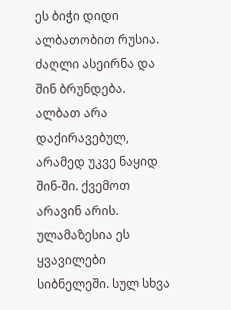ეს ბიჭი დიდი ალბათობით რუსია. ძაღლი ასეირნა და შინ ბრუნდება. ალბათ არა დაქირავებულ, არამედ უკვე ნაყიდ შინ-ში. ქვემოთ არავინ არის. ულამაზესია ეს ყვავილები სიბნელეში. სულ სხვა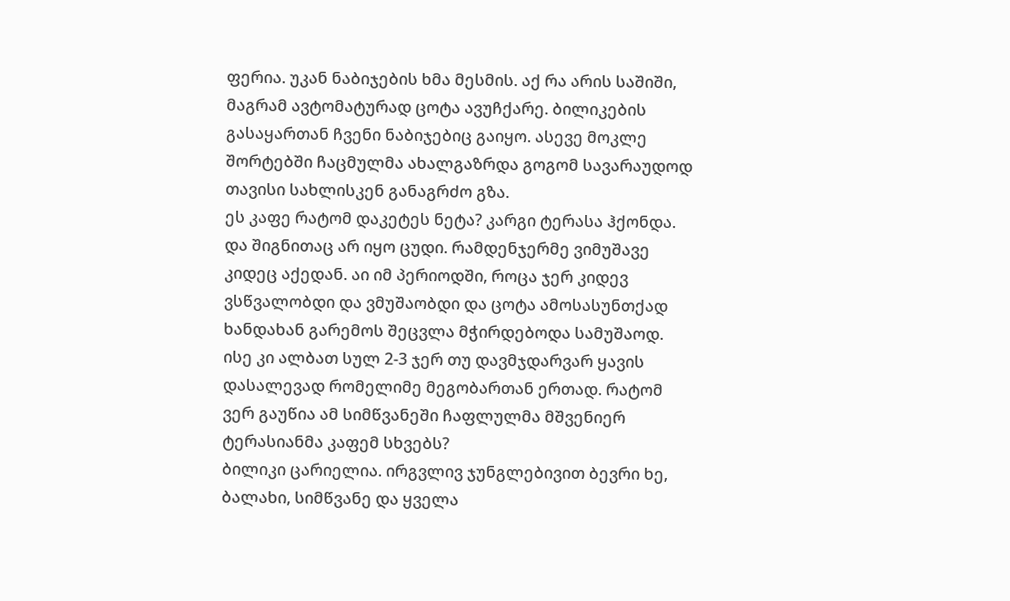ფერია. უკან ნაბიჯების ხმა მესმის. აქ რა არის საშიში, მაგრამ ავტომატურად ცოტა ავუჩქარე. ბილიკების გასაყართან ჩვენი ნაბიჯებიც გაიყო. ასევე მოკლე შორტებში ჩაცმულმა ახალგაზრდა გოგომ სავარაუდოდ თავისი სახლისკენ განაგრძო გზა.
ეს კაფე რატომ დაკეტეს ნეტა? კარგი ტერასა ჰქონდა. და შიგნითაც არ იყო ცუდი. რამდენჯერმე ვიმუშავე კიდეც აქედან. აი იმ პერიოდში, როცა ჯერ კიდევ ვსწვალობდი და ვმუშაობდი და ცოტა ამოსასუნთქად ხანდახან გარემოს შეცვლა მჭირდებოდა სამუშაოდ. ისე კი ალბათ სულ 2-3 ჯერ თუ დავმჯდარვარ ყავის დასალევად რომელიმე მეგობართან ერთად. რატომ ვერ გაუწია ამ სიმწვანეში ჩაფლულმა მშვენიერ ტერასიანმა კაფემ სხვებს?
ბილიკი ცარიელია. ირგვლივ ჯუნგლებივით ბევრი ხე, ბალახი, სიმწვანე და ყველა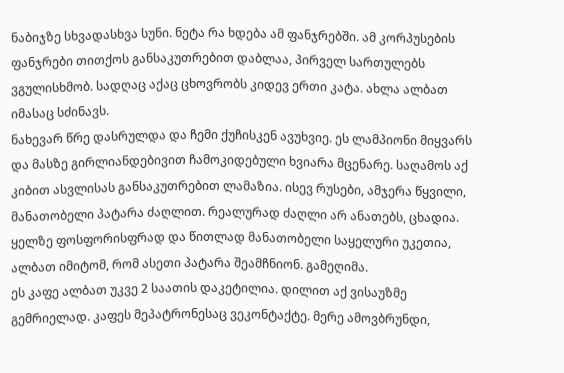ნაბიჯზე სხვადასხვა სუნი. ნეტა რა ხდება ამ ფანჯრებში. ამ კორპუსების ფანჯრები თითქოს განსაკუთრებით დაბლაა, პირველ სართულებს ვგულისხმობ. სადღაც აქაც ცხოვრობს კიდევ ერთი კატა. ახლა ალბათ იმასაც სძინავს.
ნახევარ წრე დასრულდა და ჩემი ქუჩისკენ ავუხვიე. ეს ლამპიონი მიყვარს და მასზე გირლიანდებივით ჩამოკიდებული ხვიარა მცენარე. საღამოს აქ კიბით ასვლისას განსაკუთრებით ლამაზია. ისევ რუსები, ამჯერა წყვილი, მანათობელი პატარა ძაღლით. რეალურად ძაღლი არ ანათებს, ცხადია. ყელზე ფოსფორისფრად და წითლად მანათობელი საყელური უკეთია, ალბათ იმიტომ, რომ ასეთი პატარა შეამჩნიონ. გამეღიმა.
ეს კაფე ალბათ უკვე 2 საათის დაკეტილია. დილით აქ ვისაუზმე გემრიელად. კაფეს მეპატრონესაც ვეკონტაქტე. მერე ამოვბრუნდი,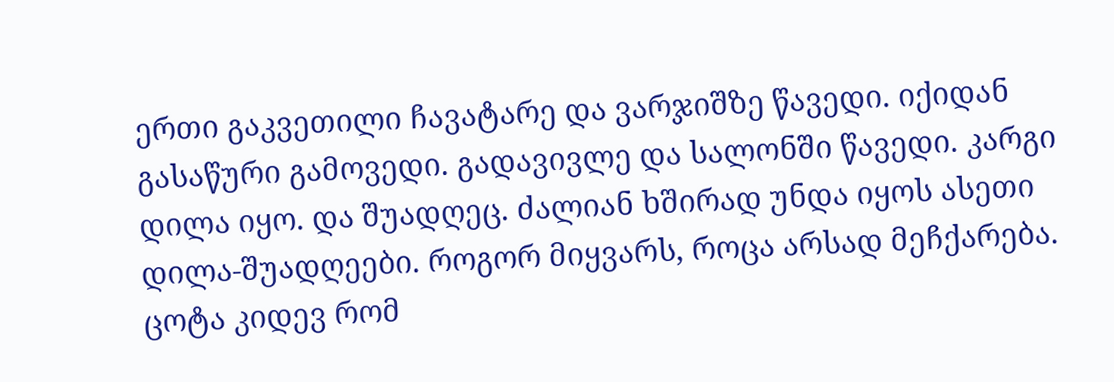ერთი გაკვეთილი ჩავატარე და ვარჯიშზე წავედი. იქიდან გასაწური გამოვედი. გადავივლე და სალონში წავედი. კარგი დილა იყო. და შუადღეც. ძალიან ხშირად უნდა იყოს ასეთი დილა-შუადღეები. როგორ მიყვარს, როცა არსად მეჩქარება.
ცოტა კიდევ რომ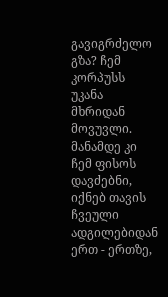გავიგრძელო გზა? ჩემ კორპუსს უკანა მხრიდან მოვუვლი. მანამდე კი ჩემ ფისოს დავძებნი, იქნებ თავის ჩვეული ადგილებიდან ერთ - ერთზე,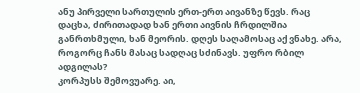ანუ პირველი სართულის ერთ-ერთ აივანზე წევს. რაც დაცხა, ძირითადად ხან ერთი აივნის ჩრდილშია განრთხმული, ხან მეორის. დღეს საღამოსაც აქ ვნახე. არა, როგორც ჩანს მასაც სადღაც სძინავს. უფრო რბილ ადგილას?
კორპუსს შემოვუარე. აი,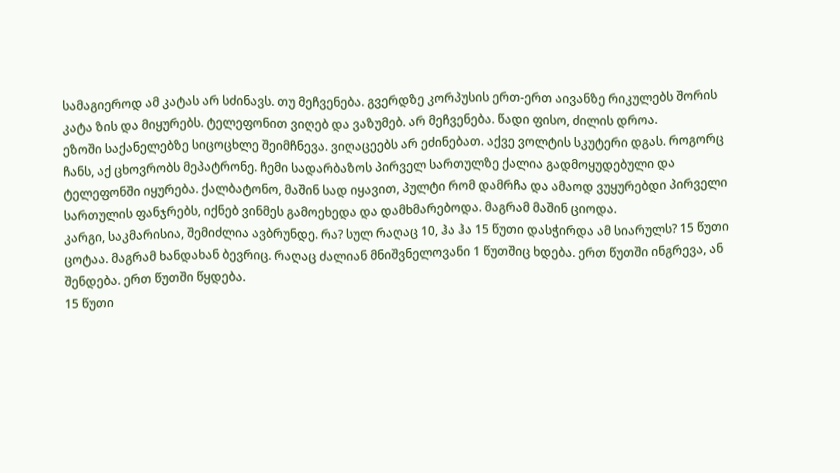სამაგიეროდ ამ კატას არ სძინავს. თუ მეჩვენება. გვერდზე კორპუსის ერთ-ერთ აივანზე რიკულებს შორის კატა ზის და მიყურებს. ტელეფონით ვიღებ და ვაზუმებ. არ მეჩვენება. წადი ფისო, ძილის დროა.
ეზოში საქანელებზე სიცოცხლე შეიმჩნევა. ვიღაცეებს არ ეძინებათ. აქვე ვოლტის სკუტერი დგას. როგორც ჩანს, აქ ცხოვრობს მეპატრონე. ჩემი სადარბაზოს პირველ სართულზე ქალია გადმოყუდებული და ტელეფონში იყურება. ქალბატონო, მაშინ სად იყავით, პულტი რომ დამრჩა და ამაოდ ვუყურებდი პირველი სართულის ფანჯრებს, იქნებ ვინმეს გამოეხედა და დამხმარებოდა. მაგრამ მაშინ ციოდა.
კარგი, საკმარისია, შემიძლია ავბრუნდე. რა? სულ რაღაც 10, ჰა ჰა 15 წუთი დასჭირდა ამ სიარულს? 15 წუთი ცოტაა. მაგრამ ხანდახან ბევრიც. რაღაც ძალიან მნიშვნელოვანი 1 წუთშიც ხდება. ერთ წუთში ინგრევა, ან შენდება. ერთ წუთში წყდება.
15 წუთი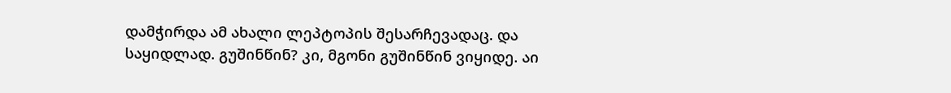დამჭირდა ამ ახალი ლეპტოპის შესარჩევადაც. და საყიდლად. გუშინწინ? კი, მგონი გუშინწინ ვიყიდე. აი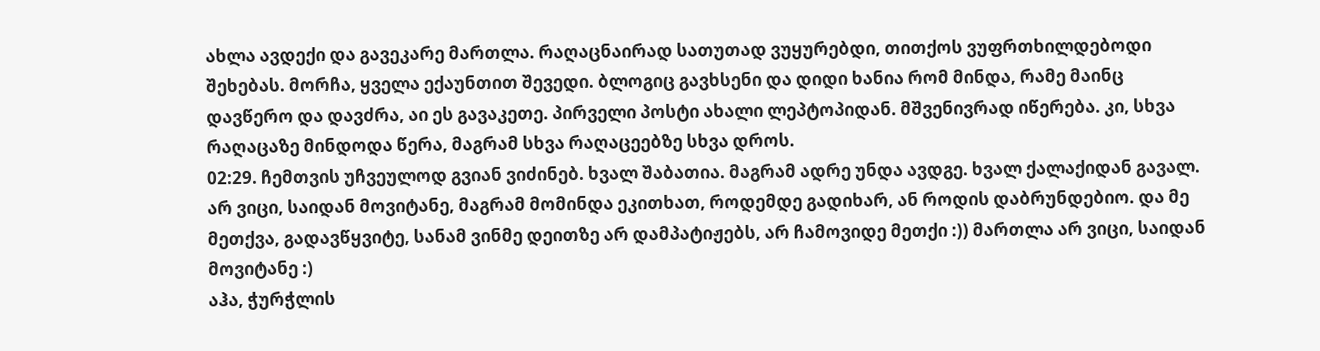ახლა ავდექი და გავეკარე მართლა. რაღაცნაირად სათუთად ვუყურებდი, თითქოს ვუფრთხილდებოდი შეხებას. მორჩა, ყველა ექაუნთით შევედი. ბლოგიც გავხსენი და დიდი ხანია რომ მინდა, რამე მაინც დავწერო და დავძრა, აი ეს გავაკეთე. პირველი პოსტი ახალი ლეპტოპიდან. მშვენივრად იწერება. კი, სხვა რაღაცაზე მინდოდა წერა, მაგრამ სხვა რაღაცეებზე სხვა დროს.
02:29. ჩემთვის უჩვეულოდ გვიან ვიძინებ. ხვალ შაბათია. მაგრამ ადრე უნდა ავდგე. ხვალ ქალაქიდან გავალ. არ ვიცი, საიდან მოვიტანე, მაგრამ მომინდა ეკითხათ, როდემდე გადიხარ, ან როდის დაბრუნდებიო. და მე მეთქვა, გადავწყვიტე, სანამ ვინმე დეითზე არ დამპატიჟებს, არ ჩამოვიდე მეთქი :)) მართლა არ ვიცი, საიდან მოვიტანე :)
აჰა, ჭურჭლის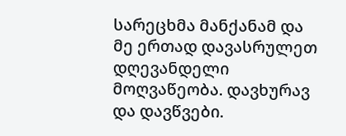სარეცხმა მანქანამ და მე ერთად დავასრულეთ დღევანდელი მოღვაწეობა. დავხურავ და დავწვები.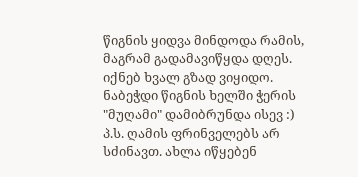წიგნის ყიდვა მინდოდა რამის, მაგრამ გადამავიწყდა დღეს. იქნებ ხვალ გზად ვიყიდო. ნაბეჭდი წიგნის ხელში ჭერის "მუღამი" დამიბრუნდა ისევ :)
პ.ს. ღამის ფრინველებს არ სძინავთ. ახლა იწყებენ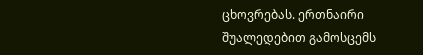ცხოვრებას. ერთნაირი შუალედებით გამოსცემს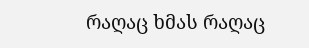რაღაც ხმას რაღაც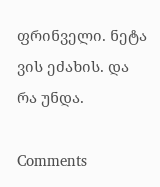ფრინველი. ნეტა ვის ეძახის. და რა უნდა.

Comments